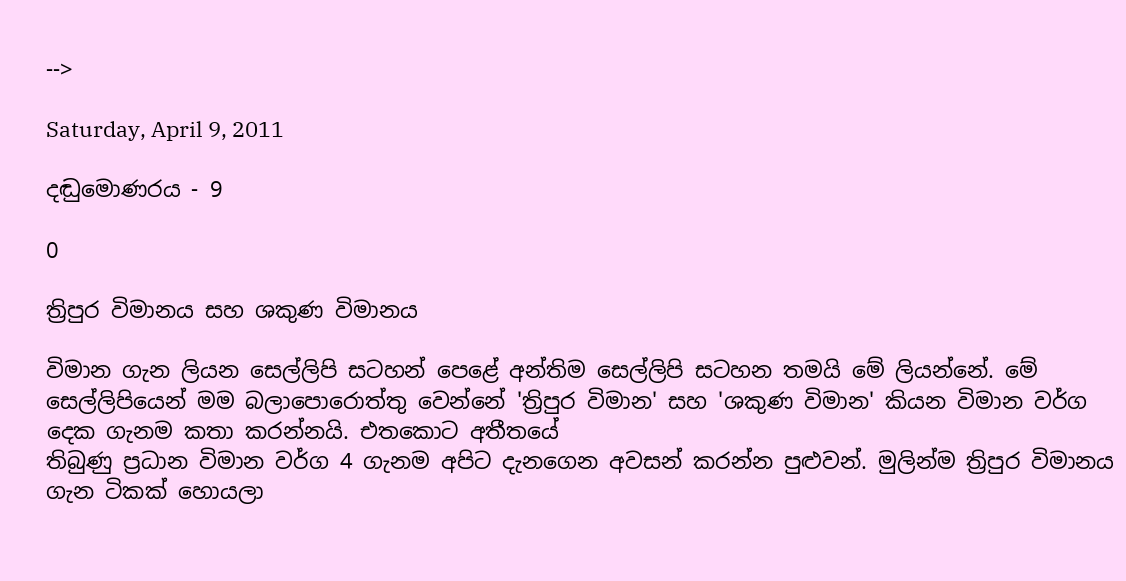-->

Saturday, April 9, 2011

දඬුමොණරය - 9

0

ත්‍රිපුර විමානය සහ ශකුණ විමානය

විමාන ගැන ලියන සෙල්ලිපි සටහන් පෙළේ අන්තිම සෙල්ලිපි සටහන තමයි මේ ලියන්නේ. මේ සෙල්ලිපියෙන් මම බලාපොරොත්තු වෙන්නේ 'ත්‍රිපුර විමාන' සහ 'ශකුණ විමාන' කියන විමාන වර්ග දෙක ගැනම කතා කරන්නයි. එතකොට අතීතයේ
තිබුණු ප්‍රධාන විමාන වර්ග 4 ගැනම අපිට දැනගෙන අවසන් කරන්න පුළුවන්. මුලින්ම ත්‍රිපුර විමානය ගැන ටිකක් හොයලා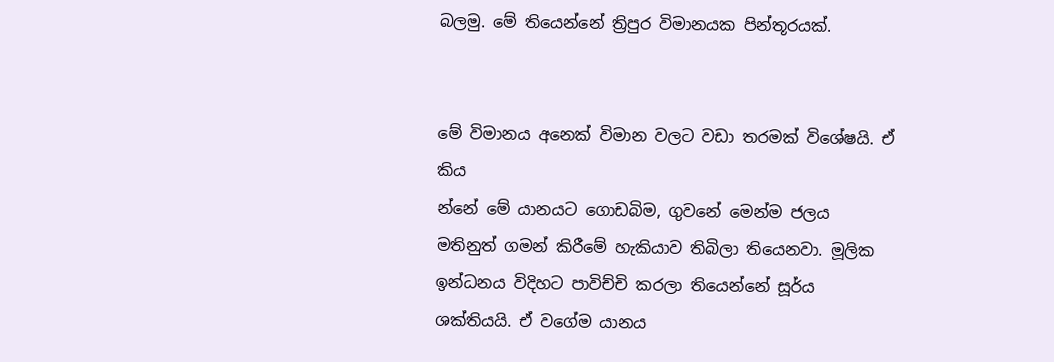බලමු. මේ තියෙන්නේ ත්‍රිපුර විමානයක පින්තූරයක්.


මේ විමානය අනෙක් විමාන වලට වඩා තරමක් විශේෂයි. ඒ කිය
න්නේ මේ යානයට ගොඩබිම, ගුවනේ මෙන්ම ජලය මතිනුත් ගමන් කිරීමේ හැකියාව තිබිලා තියෙනවා. මූලික ඉන්ධනය විදිහට පාවිච්චි කරලා තියෙන්නේ සූර්ය ශක්තියයි. ඒ වගේම යානය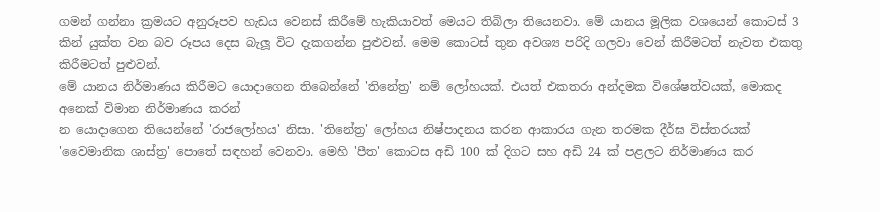ගමන් ගන්නා ක්‍රමයට අනුරූපව හැඩය වෙනස් කිරීමේ හැකියාවත් මෙයට තිබිලා තියෙනවා. මේ යානය මූලික වශයෙන් කොටස් 3 කින් යුක්ත වන බව රූපය දෙස බැලූ විට දැකගන්න පුළුවන්. මෙම කොටස් තුන අවශ්‍ය පරිදි ගලවා වෙන් කිරීමටත් නැවත එකතු කිරීමටත් පුළුවන්.
මේ යානය නිර්මාණය කිරීමට යොදාගෙන තිබෙන්නේ 'තිනේත්‍ර' නම් ලෝහයක්. එයත් එකතරා අන්දමක විශේෂත්වයක්, මොකද අනෙක් විමාන නිර්මාණය කරන්
න යොදාගෙන තියෙන්නේ 'රාජලෝහය' නිසා. 'තිනේත්‍ර' ලෝහය නිෂ්පාදනය කරන ආකාරය ගැන තරමක දීර්ඝ විස්තරයක් 'වෛමානික ශාස්ත්‍ර' පොතේ සඳහන් වෙනවා. මෙහි 'පීත' කොටස අඩි 100 ක් දිගට සහ අඩි 24 ක් පළලට නිර්මාණය කර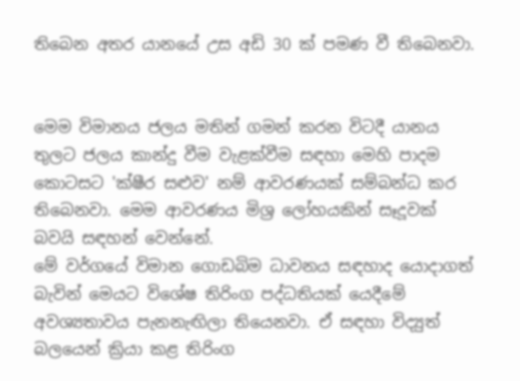තිබෙන අතර යානයේ උස අඩි 30 ක් පමණ වී තිබෙනවා.


මෙම විමානය ජලය මතින් ගමන් කරන විටදී යානය තුලට ජලය කාන්දු වීම වැළක්වීම සඳහා මෙහි පාදම කොටසට 'ක්ෂීර සළුව' නම් ආවරණයක් සම්බන්ධ කර තිබෙනවා. මෙම ආවරණය මිශ්‍ර ලෝහයකින් සෑදූවක් බවයි සඳහන් වෙන්නේ.
මේ වර්ගයේ විමාන ගොඩබිම ධාවනය සඳහාද යොදාගත් බැවින් මෙයට විශේෂ තිරිංග පද්ධතියක් යෙදීමේ අවශ්‍යතාවය පැනනැඟිලා තියෙනවා. ඒ සඳහා විද්‍යුත් බලයෙන් ක්‍රියා කළ තිරිංග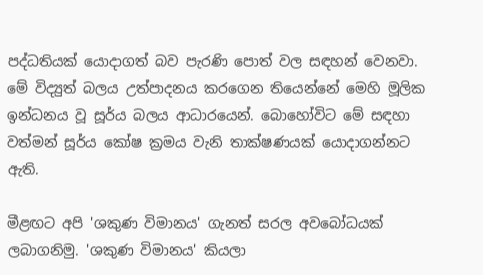පද්ධතියක් යොදාගත් බව පැරණි පොත් වල සඳහන් වෙනවා. මේ විද්‍යුත් බලය උත්පාදනය කරගෙන තියෙන්නේ මෙහි මූලික ඉන්ධනය වූ සූර්ය බලය ආධාරයෙන්. බොහෝවිට මේ සඳහා වත්මන් සූර්ය කෝෂ ක්‍රමය වැනි තාක්ෂණයක් යොදාගන්නට ඇති.

මීළඟට අපි 'ශකුණ විමානය' ගැනත් සරල අවබෝධයක් ලබාගනිමු. 'ශකුණ විමානය' කියලා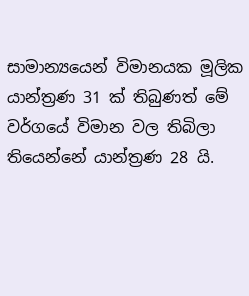සාමාන්‍යයෙන් විමානයක මූලික යාන්ත්‍රණ 31 ක් තිබුණත් මේ වර්ගයේ විමාන වල තිබිලා තියෙන්නේ යාන්ත්‍රණ 28 යි.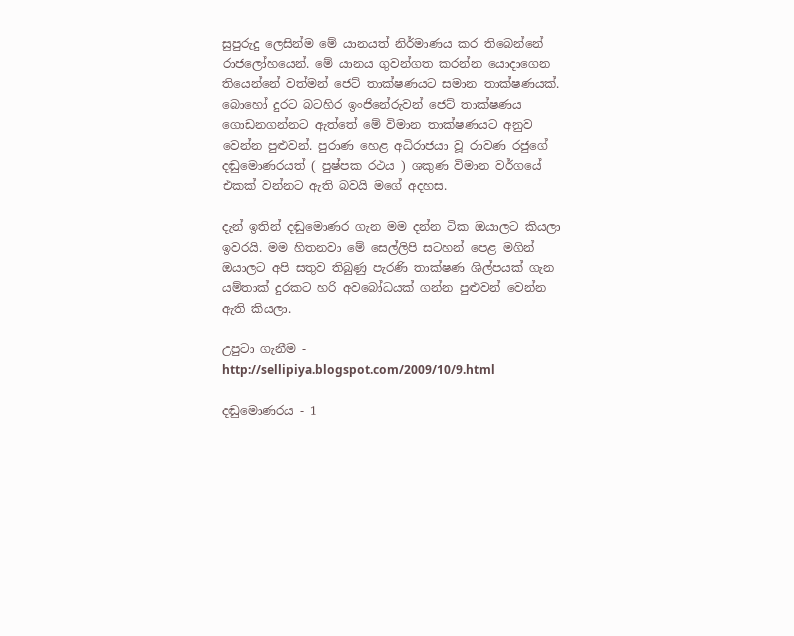සුපුරුදු ලෙසින්ම මේ යානයත් නිර්මාණය කර තිබෙන්නේ රාජලෝහයෙන්. මේ යානය ගුවන්ගත කරන්න යොදාගෙන තියෙන්නේ වත්මන් ජෙට් තාක්ෂණයට සමාන තාක්ෂණයක්. බොහෝ දුරට බටහිර ඉංජිනේරුවන් ජෙට් තාක්ෂණය ගොඩනගන්නට ඇත්තේ මේ විමාන තාක්ෂණයට අනුව වෙන්න පුළුවන්. පුරාණ හෙළ අධිරාජයා වූ රාවණ රජුගේ දඬුමොණරයත් ( පුෂ්පක රථය ) ශකුණ විමාන වර්ගයේ එකක් වන්නට ඇති බවයි මගේ අදහස.

දැන් ඉතින් දඬුමොණර ගැන මම දන්න ටික ඔයාලට කියලා ඉවරයි. මම හිතනවා මේ සෙල්ලිපි සටහන් පෙළ මගින් ඔයාලට අපි සතුව තිබුණු පැරණි තාක්ෂණ ශිල්පයක් ගැන යම්තාක් දුරකට හරි අවබෝධයක් ගන්න පුළුවන් වෙන්න ඇති කියලා.

උපුටා ගැනීම - http://sellipiya.blogspot.com/2009/10/9.html

දඬුමොණරය - 1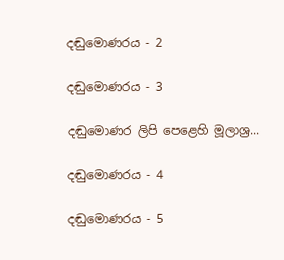දඬුමොණරය - 2

දඬුමොණරය - 3

දඬුමොණර ලිපි පෙළෙහි මූලාශ්‍ර...

දඬුමොණරය - 4

දඬුමොණරය - 5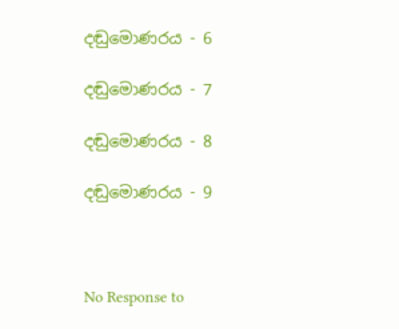දඬුමොණරය - 6

දඬුමොණරය - 7

දඬුමොණරය - 8

දඬුමොණරය - 9



No Response to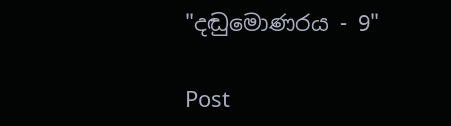"දඬුමොණරය - 9"

Post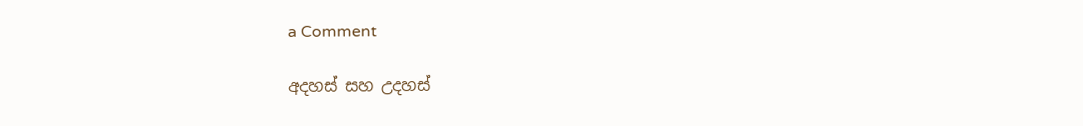a Comment

අදහස් සහ උදහස්